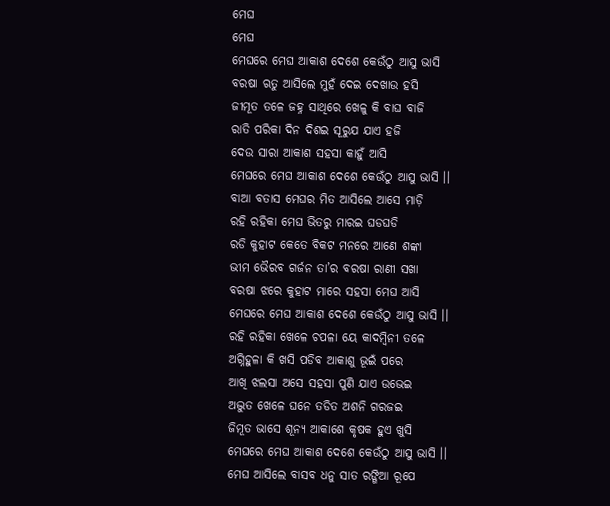ମେଘ
ମେଘ
ମେଘରେ ମେଘ ଆକାଶ ଦେଶେ କେଉଁଠୁ ଆସୁ ଭାସି
ବରଷା ଋତୁ ଆସିଲେ ମୁହଁ ଦେଇ ଦେଖାଉ ହସି
ଜୀମୂତ ତଳେ ଜହ୍ନ ସାଥିରେ ଖେଳୁ କି ବାଘ ବାଜି
ରାତି ପରିକା ଦିନ ଦିଶଇ ସୂରୁଯ ଯାଏ ହଜି
ଦେଉ ସାରା ଆକାଶ ସହସା କାହୁଁ ଆସି
ମେଘରେ ମେଘ ଆକାଶ ଦେଶେ କେଉଁଠୁ ଆସୁ ଭାସି ।।
ବାଆ ବତାସ ମେଘର ମିତ ଆସିଲେ ଆସେ ମାଡ଼ି
ରହି ରହିକା ମେଘ ଭିତରୁ ମାରଇ ଘଡଘଡି
ରଡି କୁହାଟ କେତେ ବିକଟ ମନରେ ଆଣେ ଶଙ୍କା
ଭୀମ ଭୈରବ ଗର୍ଜନ ତା’ର ବରଷା ରାଣୀ ସଖା
ବରଷା ଝରେ କୁହାଟ ମାରେ ସହସା ମେଘ ଆସି
ମେଘରେ ମେଘ ଆକାଶ ଦେଶେ କେଉଁଠୁ ଆସୁ ଭାସି ।।
ରହି ରହିକା ଖେଳେ ଚପଳା ୟେ କାଦମ୍ବିନୀ ତଳେ
ଅଗ୍ନିହୁଳା କି ଖସି ପଡିବ ଆକାଶୁ ଭୂଇଁ ପରେ
ଆଖି ଝଲସା ଅସେ ସହସା ପୁଣି ଯାଏ ଉଭେଇ
ଅଦ୍ଭୁତ ଖେଳେ ଘନେ ତଡିତ ଅଶନି ଗରଜଇ
ଜିମୂତ ଭାସେ ଶୂନ୍ୟ ଆକାଶେ କୃଷକ ହୁଏ ଖୁସି
ମେଘରେ ମେଘ ଆକାଶ ଦେଶେ କେଉଁଠୁ ଆସୁ ଭାସି ।।
ମେଘ ଆସିଲେ ବାସବ ଧନୁ ସାତ ରଙ୍ଗିଆ ରୂପେ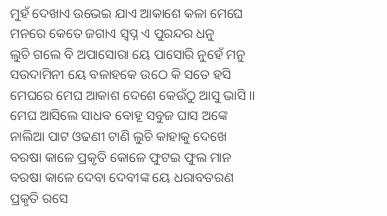ମୁହଁ ଦେଖାଏ ଉଭେଇ ଯାଏ ଆକାଶେ କଳା ମେଘେ
ମନରେ କେତେ ଜଗାଏ ସ୍ଵପ୍ନ ଏ ପୁରନ୍ଦର ଧନୁ
ଲୁଚି ଗଲେ ବି ଅପାସୋରା ୟେ ପାସୋରି ନୁହେଁ ମନୁ
ସଉଦାମିନୀ ୟେ ବଳାହକେ ଉଠେ କି ସତେ ହସି
ମେଘରେ ମେଘ ଆକାଶ ଦେଶେ କେଉଁଠୁ ଆସୁ ଭାସି ।।
ମେଘ ଆସିଲେ ସାଧବ ବୋହୂ ସବୁଜ ଘାସ ଅଙ୍କେ
ନାଲିଆ ପାଟ ଓଢଣୀ ଟାଣି ଲୁଚି କାହାକୁ ଦେଖେ
ବରଷା କାଳେ ପ୍ରକୃତି କୋଳେ ଫୁଟଇ ଫୁଲ ମାନ
ବରଷା କାଳେ ଦେବା ଦେବୀଙ୍କ ୟେ ଧରାବତରଣ
ପ୍ରକୃତି ରସେ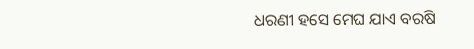ଧରଣୀ ହସେ ମେଘ ଯାଏ ବରଷି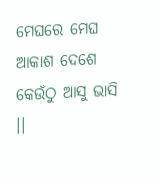ମେଘରେ ମେଘ ଆକାଶ ଦେଶେ କେଉଁଠୁ ଆସୁ ଭାସି ।।